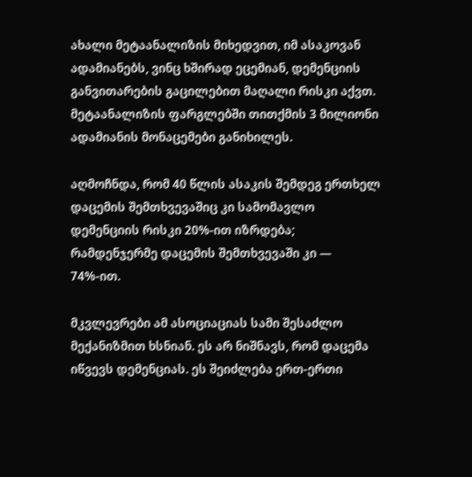ახალი მეტაანალიზის მიხედვით, იმ ასაკოვან ადამიანებს, ვინც ხშირად ეცემიან, დემენციის განვითარების გაცილებით მაღალი რისკი აქვთ. მეტაანალიზის ფარგლებში თითქმის 3 მილიონი ადამიანის მონაცემები განიხილეს.

აღმოჩნდა, რომ 40 წლის ასაკის შემდეგ ერთხელ დაცემის შემთხვევაშიც კი სამომავლო დემენციის რისკი 20%-ით იზრდება; რამდენჯერმე დაცემის შემთხვევაში კი — 74%-ით.

მკვლევრები ამ ასოციაციას სამი შესაძლო მექანიზმით ხსნიან. ეს არ ნიშნავს, რომ დაცემა იწვევს დემენციას. ეს შეიძლება ერთ-ერთი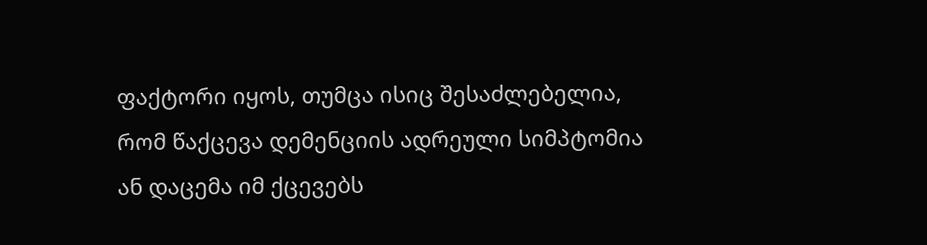ფაქტორი იყოს, თუმცა ისიც შესაძლებელია, რომ წაქცევა დემენციის ადრეული სიმპტომია ან დაცემა იმ ქცევებს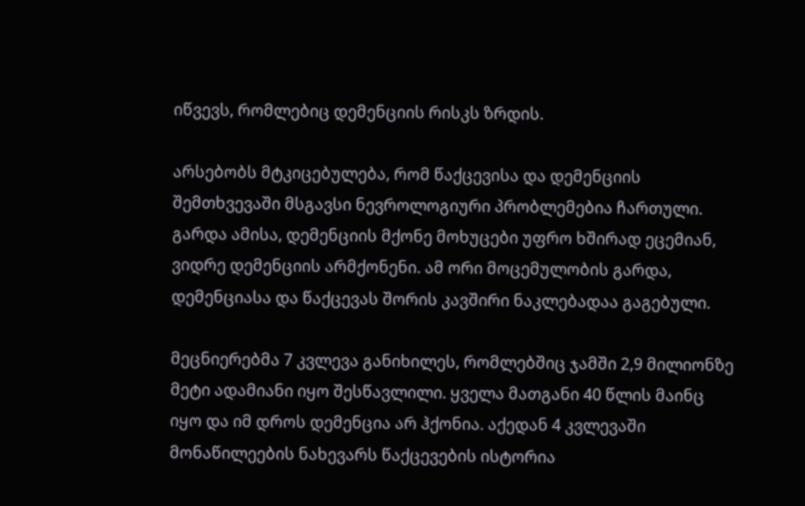იწვევს, რომლებიც დემენციის რისკს ზრდის.

არსებობს მტკიცებულება, რომ წაქცევისა და დემენციის შემთხვევაში მსგავსი ნევროლოგიური პრობლემებია ჩართული. გარდა ამისა, დემენციის მქონე მოხუცები უფრო ხშირად ეცემიან, ვიდრე დემენციის არმქონენი. ამ ორი მოცემულობის გარდა, დემენციასა და წაქცევას შორის კავშირი ნაკლებადაა გაგებული.

მეცნიერებმა 7 კვლევა განიხილეს, რომლებშიც ჯამში 2,9 მილიონზე მეტი ადამიანი იყო შესწავლილი. ყველა მათგანი 40 წლის მაინც იყო და იმ დროს დემენცია არ ჰქონია. აქედან 4 კვლევაში მონაწილეების ნახევარს წაქცევების ისტორია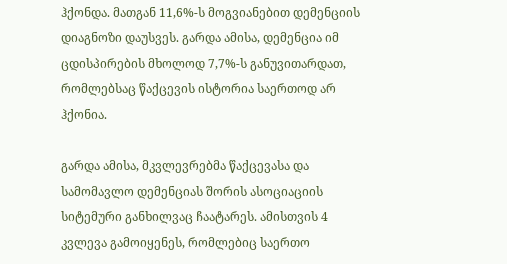ჰქონდა. მათგან 11,6%-ს მოგვიანებით დემენციის დიაგნოზი დაუსვეს. გარდა ამისა, დემენცია იმ ცდისპირების მხოლოდ 7,7%-ს განუვითარდათ, რომლებსაც წაქცევის ისტორია საერთოდ არ ჰქონია.

გარდა ამისა, მკვლევრებმა წაქცევასა და სამომავლო დემენციას შორის ასოციაციის სიტემური განხილვაც ჩაატარეს. ამისთვის 4 კვლევა გამოიყენეს, რომლებიც საერთო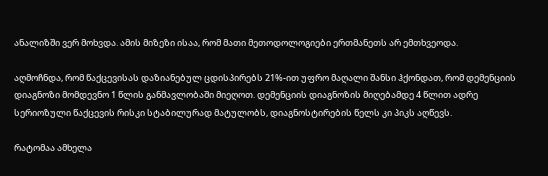ანალიზში ვერ მოხვდა. ამის მიზეზი ისაა, რომ მათი მეთოდოლოგიები ერთმანეთს არ ემთხვეოდა.

აღმოჩნდა, რომ წაქცევისას დაზიანებულ ცდისპირებს 21%-ით უფრო მაღალი შანსი ჰქონდათ, რომ დემენციის დიაგნოზი მომდევნო 1 წლის განმავლობაში მიეღოთ. დემენციის დიაგნოზის მიღებამდე 4 წლით ადრე სერიოზული წაქცევის რისკი სტაბილურად მატულობს, დიაგნოსტირების წელს კი პიკს აღწევს.

რატომაა ამხელა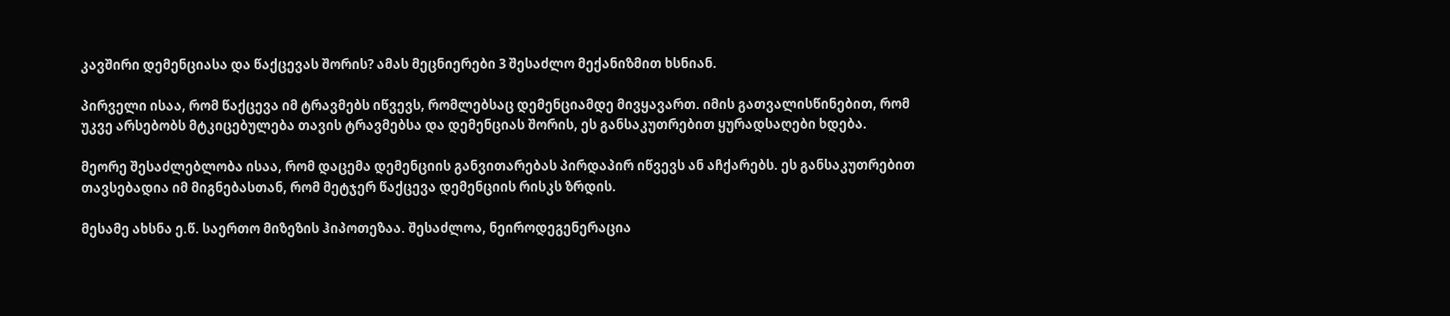კავშირი დემენციასა და წაქცევას შორის? ამას მეცნიერები 3 შესაძლო მექანიზმით ხსნიან.

პირველი ისაა, რომ წაქცევა იმ ტრავმებს იწვევს, რომლებსაც დემენციამდე მივყავართ. იმის გათვალისწინებით, რომ უკვე არსებობს მტკიცებულება თავის ტრავმებსა და დემენციას შორის, ეს განსაკუთრებით ყურადსაღები ხდება.

მეორე შესაძლებლობა ისაა, რომ დაცემა დემენციის განვითარებას პირდაპირ იწვევს ან აჩქარებს. ეს განსაკუთრებით თავსებადია იმ მიგნებასთან, რომ მეტჯერ წაქცევა დემენციის რისკს ზრდის.

მესამე ახსნა ე.წ. საერთო მიზეზის ჰიპოთეზაა. შესაძლოა, ნეიროდეგენერაცია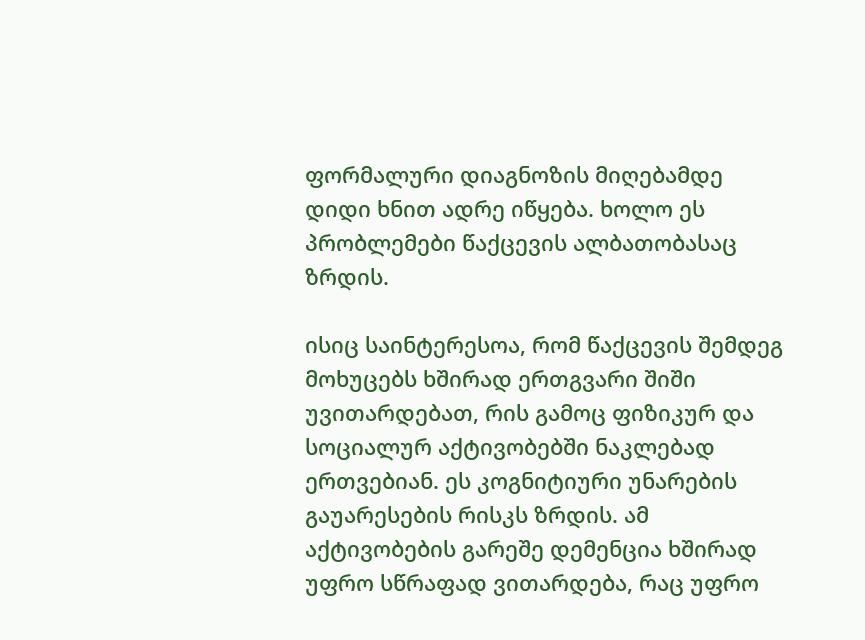ფორმალური დიაგნოზის მიღებამდე დიდი ხნით ადრე იწყება. ხოლო ეს პრობლემები წაქცევის ალბათობასაც ზრდის.

ისიც საინტერესოა, რომ წაქცევის შემდეგ მოხუცებს ხშირად ერთგვარი შიში უვითარდებათ, რის გამოც ფიზიკურ და სოციალურ აქტივობებში ნაკლებად ერთვებიან. ეს კოგნიტიური უნარების გაუარესების რისკს ზრდის. ამ აქტივობების გარეშე დემენცია ხშირად უფრო სწრაფად ვითარდება, რაც უფრო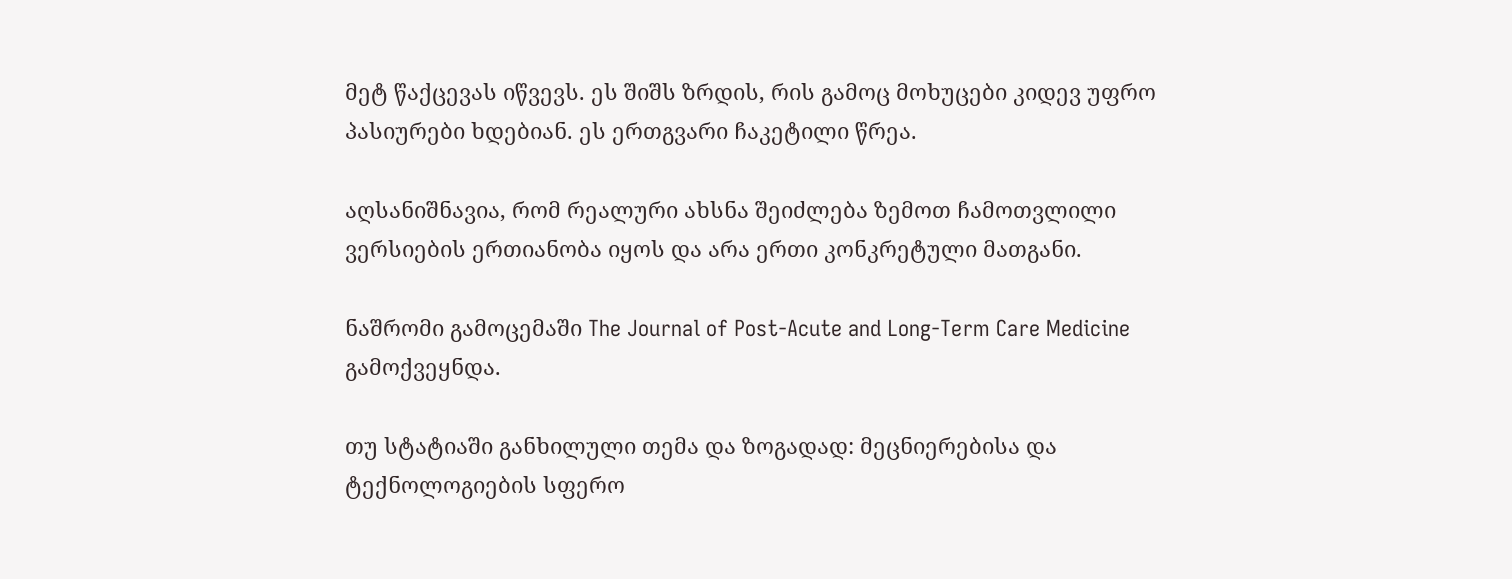მეტ წაქცევას იწვევს. ეს შიშს ზრდის, რის გამოც მოხუცები კიდევ უფრო პასიურები ხდებიან. ეს ერთგვარი ჩაკეტილი წრეა.

აღსანიშნავია, რომ რეალური ახსნა შეიძლება ზემოთ ჩამოთვლილი ვერსიების ერთიანობა იყოს და არა ერთი კონკრეტული მათგანი.

ნაშრომი გამოცემაში The Journal of Post-Acute and Long-Term Care Medicine გამოქვეყნდა.

თუ სტატიაში განხილული თემა და ზოგადად: მეცნიერებისა და ტექნოლოგიების სფერო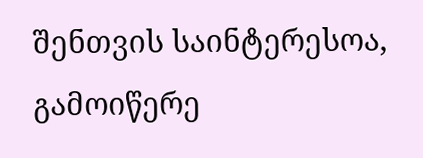შენთვის საინტერესოა, გამოიწერე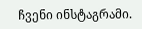ჩვენი ინსტაგრამი.